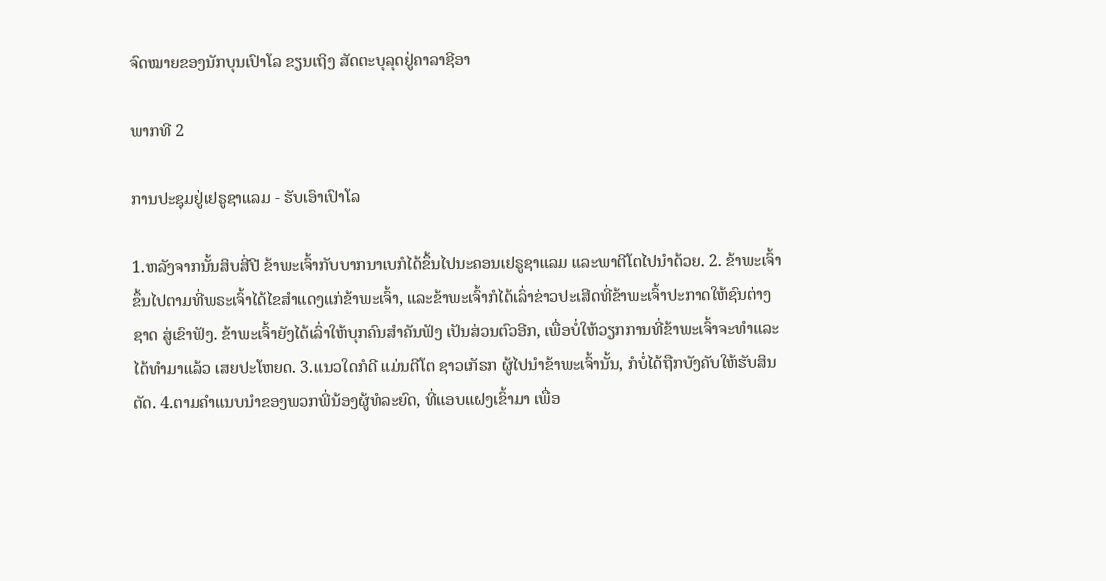ຈົດໝາຍຂອງນັກບຸນເປົາໂລ ຂຽນເຖິງ ສັດຕະບຸລຸດຢູ່ຄາລາຊີອາ

ພາກທີ 2

ການປະຊຸມຢູ່ເຢຣູຊາແລມ - ຮັບເອົາເປົາໂລ

1.ຫລັງຈາກນັ້ນສິບສີ່ປີ ຂ້າພະເຈົ້າກັບບາກນາເບກໍໄດ້ຂຶ້ນໄປນະຄອນເຢຣູຊາແລມ ແລະພາຕີໂຕໄປນຳດ້ວຍ. 2. ຂ້າພະເຈົ້າຂຶ້ນໄປຕາມທີ່ພຣະເຈົ້າໄດ້ໄຂສຳແດງແກ່ຂ້າພະເຈົ້າ, ແລະຂ້າພະເຈົ້າກໍໄດ້ເລົ່າຂ່າວປະເສີດທີ່ຂ້າພະເຈົ້າປະກາດໃຫ້ຊົນຕ່າງຊາດ ສູ່ເຂົາຟັງ. ຂ້າພະເຈົ້າຍັງໄດ້ເລົ່າໃຫ້ບຸກຄົນສຳຄັນຟັງ ເປັນສ່ວນຕົວອີກ, ເພື່ອບໍ່ໃຫ້ວຽກການທີ່ຂ້າພະເຈົ້າຈະທຳແລະໄດ້ທຳມາແລ້ວ ເສຍປະໂຫຍດ. 3.ແນວໃດກໍດີ ແມ່ນຕີໂຕ ຊາວເກັຣກ ຜູ້ໄປນຳຂ້າພະເຈົ້ານັ້ນ, ກໍບໍ່ໄດ້ຖືກບັງຄັບໃຫ້ຮັບສິນຕັດ. 4.ຕາມຄຳແນບນຳຂອງພວກພີ່ນ້ອງຜູ້ທໍລະຍົດ, ທີ່ແອບແຝງເຂົ້າມາ ເພື່ອ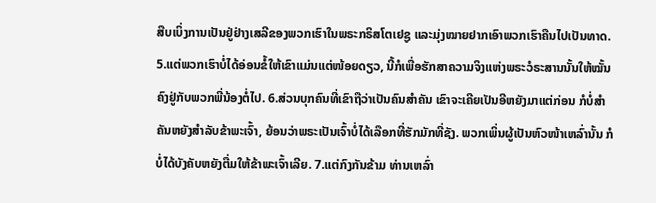ສືບເບິ່ງການເປັນຢູ່ຢ່າງເສລີຂອງພວກເຮົາໃນພຣະກຣິສໂຕເຢຊູ ແລະມຸ່ງໝາຍຢາກເອົາພວກເຮົາຄືນໄປເປັນທາດ. 5.ແຕ່ພວກເຮົາບໍ່ໄດ້ອ່ອນຂໍ້ໃຫ້ເຂົາແມ່ນແຕ່ໜ້ອຍດຽວ, ນີ້ກໍເພື່ອຮັກສາຄວາມຈິງແຫ່ງພຣະວໍຣະສານນັ້ນໃຫ້ໝັ້ນຄົງຢູ່ກັບພວກພີ່ນ້ອງຕໍ່ໄປ. 6.ສ່ວນບຸກຄົນທີ່ເຂົາຖືວ່າເປັນຄົນສຳຄັນ ເຂົາຈະເຄີຍເປັນອີຫຍັງມາແຕ່ກ່ອນ ກໍບໍ່ສຳຄັນຫຍັງສຳລັບຂ້າພະເຈົ້າ, ຍ້ອນວ່າພຣະເປັນເຈົ້າບໍ່ໄດ້ເລືອກທີ່ຮັກມັກທີ່ຊັງ. ພວກເພິ່ນຜູ້ເປັນຫົວໜ້າເຫລົ່ານັ້ນ ກໍບໍ່ໄດ້ບັງຄັບຫຍັງຕື່ມໃຫ້ຂ້າພະເຈົ້າເລີຍ. 7.ແຕ່ກົງກັນຂ້າມ ທ່ານເຫລົ່າ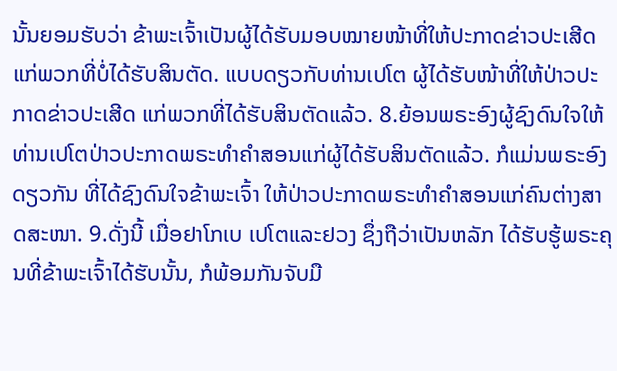ນັ້ນຍອມຮັບວ່າ ຂ້າພະເຈົ້າເປັນຜູ້ໄດ້ຮັບມອບໝາຍໜ້າທີ່ໃຫ້ປະກາດຂ່າວປະເສີດແກ່ພວກທີ່ບໍ່ໄດ້ຮັບສິນຕັດ. ແບບດຽວກັບທ່ານເປໂຕ ຜູ້ໄດ້ຮັບໜ້າທີ່ໃຫ້ປ່າວປະກາດຂ່າວປະເສີດ ແກ່ພວກທີ່ໄດ້ຮັບສິນຕັດແລ້ວ. 8.ຍ້ອນພຣະອົງຜູ້ຊົງດົນໃຈໃຫ້ທ່ານເປໂຕປ່າວປະກາດພຣະທຳຄຳສອນແກ່ຜູ້ໄດ້ຮັບສິນຕັດແລ້ວ. ກໍແມ່ນພຣະອົງດຽວກັນ ທີ່ໄດ້ຊົງດົນໃຈຂ້າພະເຈົ້າ ໃຫ້ປ່າວປະກາດພຣະທຳຄຳສອນແກ່ຄົນຕ່າງສາດສະໜາ. 9.ດັ່ງນີ້ ເມື່ອຢາໂກເບ ເປໂຕແລະຢວງ ຊຶ່ງຖືວ່າເປັນຫລັກ ໄດ້ຮັບຮູ້ພຣະຄຸນທີ່ຂ້າພະເຈົ້າໄດ້ຮັບນັ້ນ, ກໍພ້ອມກັນຈັບມື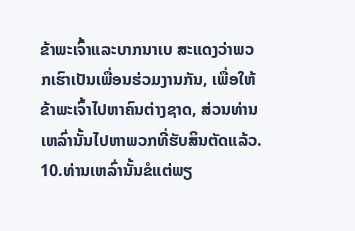ຂ້າພະເຈົ້າແລະບາກນາເບ ສະແດງວ່າພວກເຮົາເປັນເພື່ອນຮ່ວມງານກັນ, ເພື່ອໃຫ້ຂ້າພະເຈົ້າໄປຫາຄົນຕ່າງຊາດ, ສ່ວນທ່ານເຫລົ່ານັ້ນໄປຫາພວກທີ່ຮັບສິນຕັດແລ້ວ. 10.ທ່ານເຫລົ່ານັ້ນຂໍແຕ່ພຽ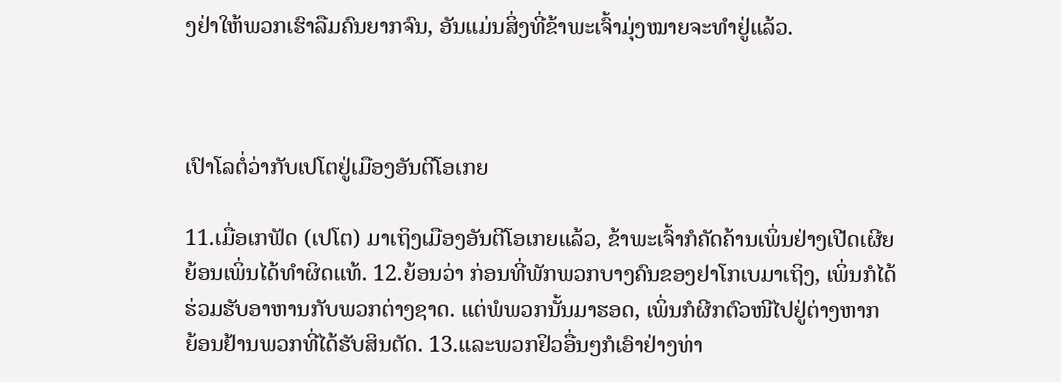ງຢ່າໃຫ້ພວກເຮົາລືມຄົນຍາກຈົນ, ອັນແມ່ນສິ່ງທີ່ຂ້າພະເຈົ້າມຸ່ງໝາຍຈະທຳຢູ່ແລ້ວ.



ເປົາໂລຕໍ່ວ່າກັບເປໂຕຢູ່ເມືອງອັນຕີໂອເກຍ

11.ເມື່ອເກຟັດ (ເປໂຕ) ມາເຖິງເມືອງອັນຕີໂອເກຍແລ້ວ, ຂ້າພະເຈົ້າກໍຄັດຄ້ານເພິ່ນຢ່າງເປີດເຜີຍ ຍ້ອນເພິ່ນໄດ້ທຳຜິດແທ້. 12.ຍ້ອນວ່າ ກ່ອນທີ່ພັກພວກບາງຄົນຂອງຢາໂກເບມາເຖິງ, ເພິ່ນກໍໄດ້ຮ່ວມຮັບອາຫານກັບພວກຕ່າງຊາດ. ແຕ່ພໍພວກນັ້ນມາຮອດ, ເພິ່ນກໍຜີກຕົວໜີໄປຢູ່ຕ່າງຫາກ ຍ້ອນຢ້ານພວກທີ່ໄດ້ຮັບສິນຕັດ. 13.ແລະພວກຢິວອື່ນໆກໍເອົາຢ່າງທ່າ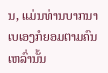ນ, ແມ່ນທ່ານບາກນາເບເອງກໍຍອມຕາມຄົນເຫລົ່ານັ້ນ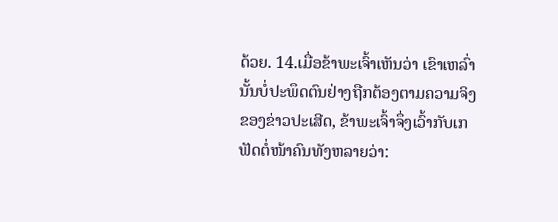ດ້ວຍ. 14.ເມື່ອຂ້າພະເຈົ້າເຫັນວ່າ ເຂົາເຫລົ່ານັ້ນບໍ່ປະພຶດຕົນຢ່າງຖືກຕ້ອງຕາມຄວາມຈິງຂອງຂ່າວປະເສີດ, ຂ້າພະເຈົ້າຈຶ່ງເວົ້າກັບເກຟັດຕໍ່ໜ້າຄົນທັງຫລາຍວ່າ: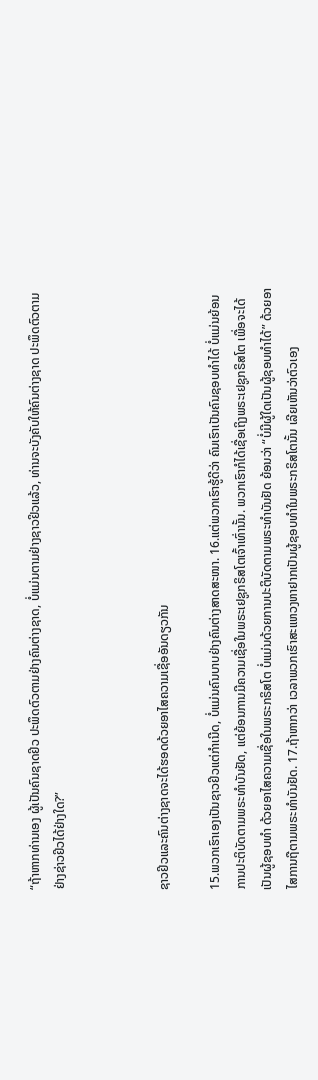“ຖ້າຫາກທ່ານເອງ ຜູ້ເປັນຄົນຊາດຢິວ ປະພຶດຕົວຕາມຢ່າງຄົນຕ່າງຊາດ, ບໍ່ແມ່ນຕາມຢ່າງຊາວຢິວແລ້ວ, ທ່ານຈະບັງຄັບໃຫ້ຄົນຕ່າງຊາດ ປະພຶດຕົວຕາມຢ່າງຊ່າວຢິວໄດ້ຢ່າງໃດ?”



ຊາວຢິວແລະຄົນຕ່າງຊາດຈະໄດ້ຮອດດ້ວຍອາໄສຄວາມເຊື່ອອັນດຽວກັນ

15.ພວກເຮົາເອງເປັນຊາວຢິວແຕ່ກຳເນີດ, ບໍ່ແມ່ນຄົນບາບຢ່າງຄົນຕ່າງສາດສະໜາ. 16.ແຕ່ພວກເຮົາຮູ້ດີວ່າ ຄົນເຮົາເປັນຄົນຊອບທຳໄດ້ ບໍ່ແມ່ນຍ້ອນການປະຕິບັດຕາມພຣະທຳບັນຢັດ, ແຕ່ຍ້ອນການມີຄວາມເຊື່ອໃນພຣະເຢຊູກຣິສໂຕເຈົ້າເທົ່ານັ້ນ. ພວກເຮົາກໍໄດ້ເຊື່ອເຖິງພຣະເຢຊູກຣິສໂຕ ເພື່ອຈະໄດ້ເປັນຜູ້ຊອບທຳ ດ້ວຍອາໄສຄວາມເຊື່ອໃນພຣະກຣິສໂຕ ບໍ່ແມ່ນດ້ວຍການປະຕິບັດຕາມພຣະທຳບັນຢັດ ຍ້ອນວ່າ “ບໍ່ມີຜູ້ໃດເປັນຜູ້ຊອບທຳໄດ້” ດ້ວຍອາໄສການຖືຕາມພຣະທຳບັນຢັດ. 17.ຖ້າຫາກວ່າ ເວລາພວກເຮົາສະແຫວງຫາຢາກເປັນຜູ້ຊອບທຳໃນພຣະກຣິສໂຕນັ້ນ ເລີຍເຫັນວ່າຕົວເອງ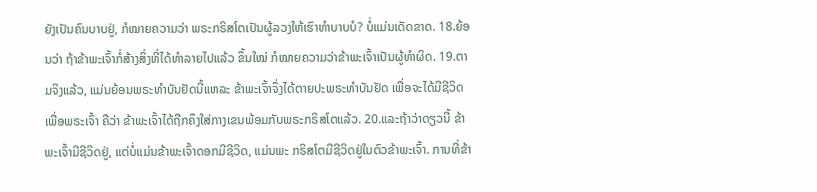ຍັງເປັນຄົນບາບຢູ່, ກໍໝາຍຄວາມວ່າ ພຣະກຣິສໂຕເປັນຜູ້ລວງໃຫ້ເຮົາທຳບາບບໍ? ບໍ່ແມ່ນເດັດຂາດ. 18.ຍ້ອນວ່າ ຖ້າຂ້າພະເຈົ້າກໍ່ສ້າງສິ່ງທີ່ໄດ້ທຳລາຍໄປແລ້ວ ຂຶ້ນໃໝ່ ກໍໝາຍຄວາມວ່າຂ້າພະເຈົ້າເປັນຜູ້ທຳຜິດ. 19.ຕາມຈິງແລ້ວ, ແມ່ນຍ້ອນພຣະທຳບັນຢັດນີ້ແຫລະ ຂ້າພະເຈົ້າຈຶ່ງໄດ້ຕາຍປະພຣະທຳບັນຢັດ ເພື່ອຈະໄດ້ມີຊີວິດເພື່ອພຣະເຈົ້າ ຄືວ່າ ຂ້າພະເຈົ້າໄດ້ຖືກຄຶງໃສ່ກາງເຂນພ້ອມກັບພຣະກຣິສໂຕແລ້ວ. 20.ແລະຖ້າວ່າດຽວນີ້ ຂ້າພະເຈົ້າມີຊີວິດຢູ່, ແຕ່ບໍ່ແມ່ນຂ້າພະເຈົ້າດອກມີຊີວິດ, ແມ່ນພະ ກຣິສໂຕມີຊີວິດຢູ່ໃນຕົວຂ້າພະເຈົ້າ. ການທີ່ຂ້າ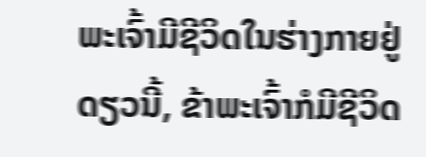ພະເຈົ້າມີຊີວິດໃນຮ່າງກາຍຢູ່ດຽວນີ້, ຂ້າພະເຈົ້າກໍມີຊີວິດ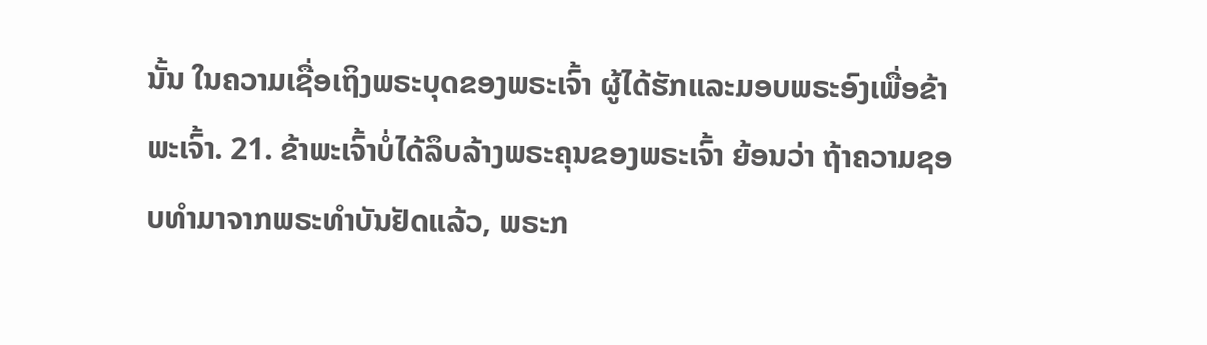ນັ້ນ ໃນຄວາມເຊື່ອເຖິງພຣະບຸດຂອງພຣະເຈົ້າ ຜູ້ໄດ້ຮັກແລະມອບພຣະອົງເພື່ອຂ້າພະເຈົ້າ. 21. ຂ້າພະເຈົ້າບໍ່ໄດ້ລຶບລ້າງພຣະຄຸນຂອງພຣະເຈົ້າ ຍ້ອນວ່າ ຖ້າຄວາມຊອບທຳມາຈາກພຣະທຳບັນຢັດແລ້ວ, ພຣະກ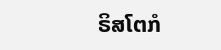ຣິສໂຕກໍ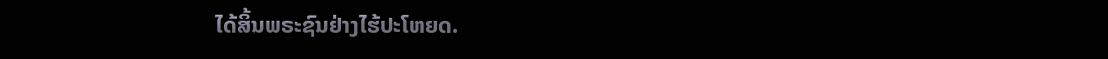ໄດ້ສິ້ນພຣະຊົນຢ່າງໄຮ້ປະໂຫຍດ.